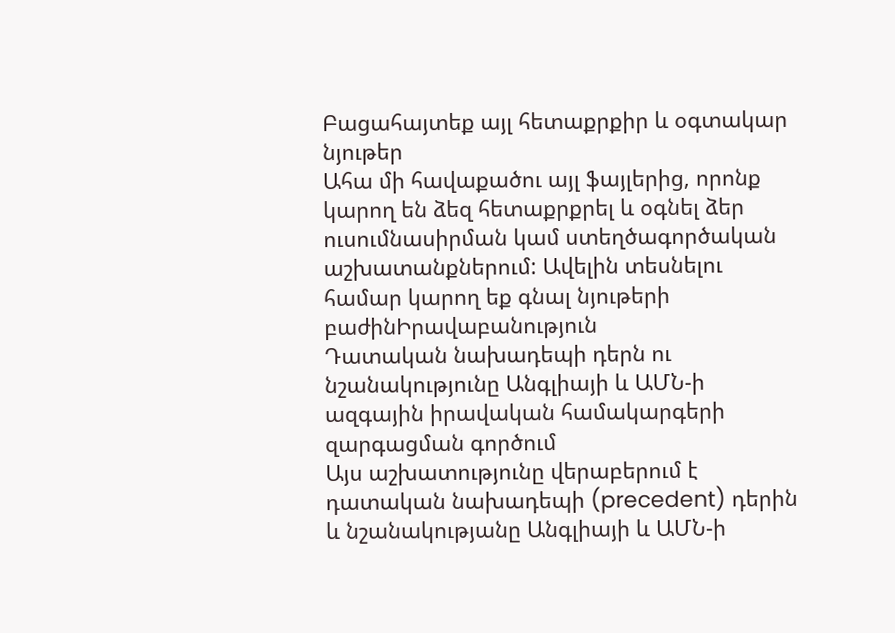Բացահայտեք այլ հետաքրքիր և օգտակար նյութեր
Ահա մի հավաքածու այլ ֆայլերից, որոնք կարող են ձեզ հետաքրքրել և օգնել ձեր ուսումնասիրման կամ ստեղծագործական աշխատանքներում: Ավելին տեսնելու համար կարող եք գնալ նյութերի բաժինԻրավաբանություն
Դատական նախադեպի դերն ու նշանակությունը Անգլիայի և ԱՄՆ-ի ազգային իրավական համակարգերի զարգացման գործում
Այս աշխատությունը վերաբերում է դատական նախադեպի (precedent) դերին և նշանակությանը Անգլիայի և ԱՄՆ-ի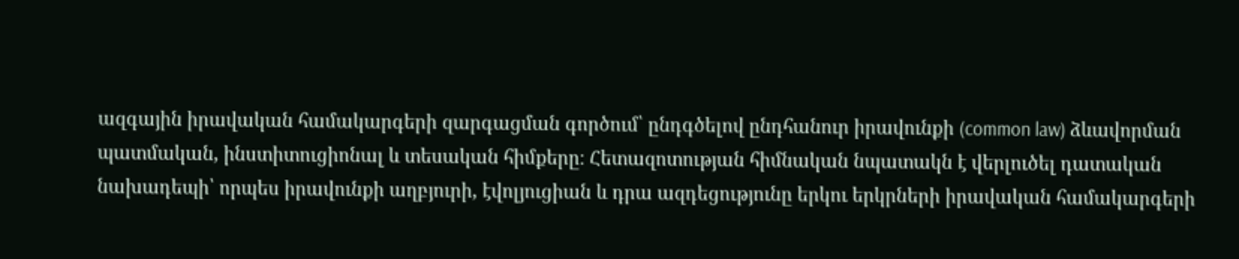ազգային իրավական համակարգերի զարգացման գործում՝ ընդգծելով ընդհանուր իրավունքի (common law) ձևավորման պատմական, ինստիտուցիոնալ և տեսական հիմքերը։ Հետազոտության հիմնական նպատակն է վերլուծել դատական նախադեպի՝ որպես իրավունքի աղբյուրի, էվոլյուցիան և դրա ազդեցությունը երկու երկրների իրավական համակարգերի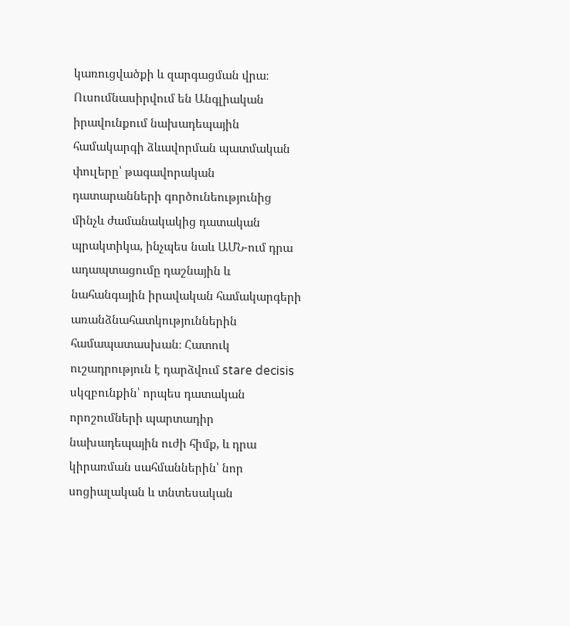կառուցվածքի և զարգացման վրա։ Ուսումնասիրվում են Անգլիական իրավունքում նախադեպային համակարգի ձևավորման պատմական փուլերը՝ թագավորական դատարանների գործունեությունից մինչև ժամանակակից դատական պրակտիկա, ինչպես նաև ԱՄՆ-ում դրա ադապտացումը դաշնային և նահանգային իրավական համակարգերի առանձնահատկություններին համապատասխան։ Հատուկ ուշադրություն է դարձվում stare decisis սկզբունքին՝ որպես դատական որոշումների պարտադիր նախադեպային ուժի հիմք, և դրա կիրառման սահմաններին՝ նոր սոցիալական և տնտեսական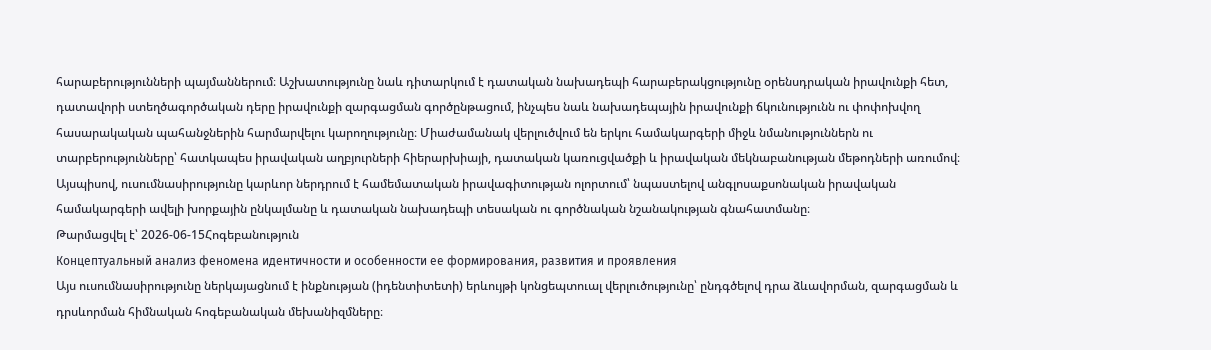հարաբերությունների պայմաններում։ Աշխատությունը նաև դիտարկում է դատական նախադեպի հարաբերակցությունը օրենսդրական իրավունքի հետ, դատավորի ստեղծագործական դերը իրավունքի զարգացման գործընթացում, ինչպես նաև նախադեպային իրավունքի ճկունությունն ու փոփոխվող հասարակական պահանջներին հարմարվելու կարողությունը։ Միաժամանակ վերլուծվում են երկու համակարգերի միջև նմանություններն ու տարբերությունները՝ հատկապես իրավական աղբյուրների հիերարխիայի, դատական կառուցվածքի և իրավական մեկնաբանության մեթոդների առումով։ Այսպիսով, ուսումնասիրությունը կարևոր ներդրում է համեմատական իրավագիտության ոլորտում՝ նպաստելով անգլոսաքսոնական իրավական համակարգերի ավելի խորքային ընկալմանը և դատական նախադեպի տեսական ու գործնական նշանակության գնահատմանը։
Թարմացվել է՝ 2026-06-15Հոգեբանություն
Концептуальный анализ феномена идентичности и особенности ее формирования, развития и проявления
Այս ուսումնասիրությունը ներկայացնում է ինքնության (իդենտիտետի) երևույթի կոնցեպտուալ վերլուծությունը՝ ընդգծելով դրա ձևավորման, զարգացման և դրսևորման հիմնական հոգեբանական մեխանիզմները։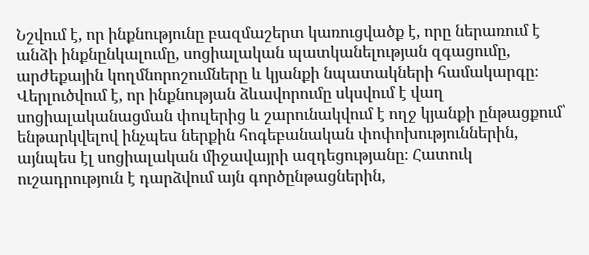Նշվում է, որ ինքնությունը բազմաշերտ կառուցվածք է, որը ներառում է անձի ինքնընկալումը, սոցիալական պատկանելության զգացումը, արժեքային կողմնորոշումները և կյանքի նպատակների համակարգը։ Վերլուծվում է, որ ինքնության ձևավորումը սկսվում է վաղ սոցիալականացման փուլերից և շարունակվում է ողջ կյանքի ընթացքում՝ ենթարկվելով ինչպես ներքին հոգեբանական փոփոխություններին, այնպես էլ սոցիալական միջավայրի ազդեցությանը։ Հատուկ ուշադրություն է դարձվում այն գործընթացներին,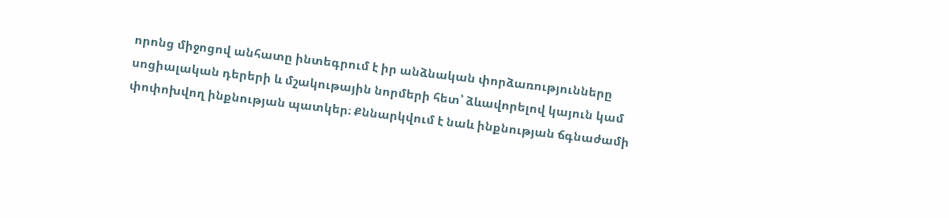որոնց միջոցով անհատը ինտեգրում է իր անձնական փորձառությունները սոցիալական դերերի և մշակութային նորմերի հետ՝ ձևավորելով կայուն կամ փոփոխվող ինքնության պատկեր։ Քննարկվում է նաև ինքնության ճգնաժամի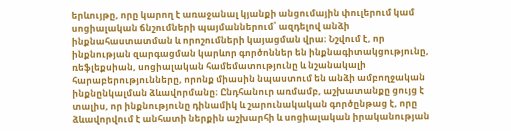երևույթը, որը կարող է առաջանալ կյանքի անցումային փուլերում կամ սոցիալական ճնշումների պայմաններում՝ ազդելով անձի ինքնահաստատման և որոշումների կայացման վրա։ Նշվում է, որ ինքնության զարգացման կարևոր գործոններ են ինքնագիտակցությունը, ռեֆլեքսիան, սոցիալական համեմատությունը և նշանակալի հարաբերությունները, որոնք միասին նպաստում են անձի ամբողջական ինքնընկալման ձևավորմանը։ Ընդհանուր առմամբ, աշխատանքը ցույց է տալիս, որ ինքնությունը դինամիկ և շարունակական գործընթաց է, որը ձևավորվում է անհատի ներքին աշխարհի և սոցիալական իրականության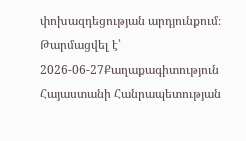փոխազդեցության արդյունքում։
Թարմացվել է՝ 2026-06-27Քաղաքագիտություն
Հայաստանի Հանրապետության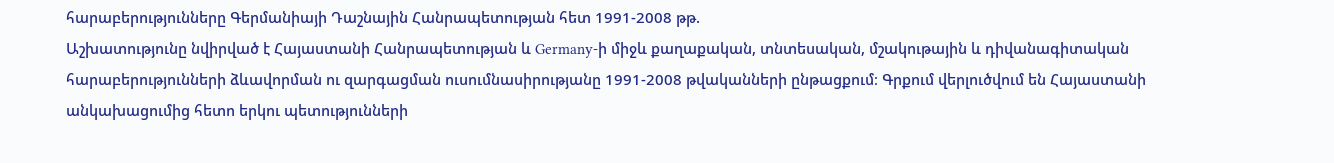հարաբերությունները Գերմանիայի Դաշնային Հանրապետության հետ 1991-2008 թթ.
Աշխատությունը նվիրված է Հայաստանի Հանրապետության և Germany-ի միջև քաղաքական, տնտեսական, մշակութային և դիվանագիտական հարաբերությունների ձևավորման ու զարգացման ուսումնասիրությանը 1991-2008 թվականների ընթացքում։ Գրքում վերլուծվում են Հայաստանի անկախացումից հետո երկու պետությունների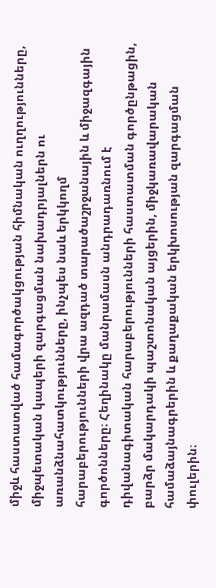միջև հաստատված համագործակցության հիմնական ուղղությունները, միջպետական կապերի զարգացման նախադրյալներն ու առանձնահատկությունները, ինչպես նաև երկկողմ հարաբերությունների վրա ազդած տարածաշրջանային և միջազգային գործոնները։ Հեղինակը մանրամասն անդրադառնում է դիվանագիտական հարաբերությունների հաստատման գործընթացին, բարձր մակարդակի պաշտոնական այցերին, միջկառավարական համաձայնագրերին և քաղաքական երկխոսության զարգացման փուլերին։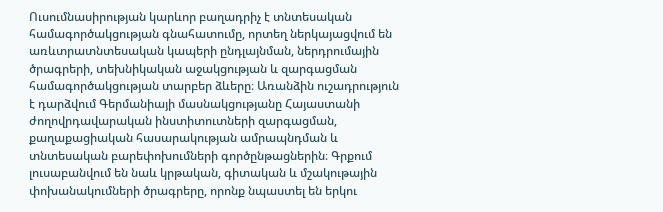Ուսումնասիրության կարևոր բաղադրիչ է տնտեսական համագործակցության գնահատումը, որտեղ ներկայացվում են առևտրատնտեսական կապերի ընդլայնման, ներդրումային ծրագրերի, տեխնիկական աջակցության և զարգացման համագործակցության տարբեր ձևերը։ Առանձին ուշադրություն է դարձվում Գերմանիայի մասնակցությանը Հայաստանի ժողովրդավարական ինստիտուտների զարգացման, քաղաքացիական հասարակության ամրապնդման և տնտեսական բարեփոխումների գործընթացներին։ Գրքում լուսաբանվում են նաև կրթական, գիտական և մշակութային փոխանակումների ծրագրերը, որոնք նպաստել են երկու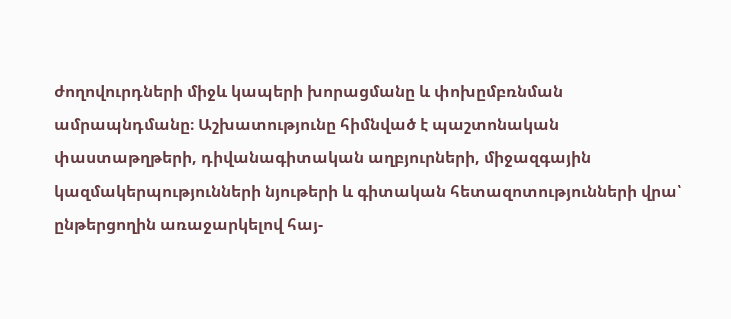ժողովուրդների միջև կապերի խորացմանը և փոխըմբռնման ամրապնդմանը։ Աշխատությունը հիմնված է պաշտոնական փաստաթղթերի, դիվանագիտական աղբյուրների, միջազգային կազմակերպությունների նյութերի և գիտական հետազոտությունների վրա՝ ընթերցողին առաջարկելով հայ-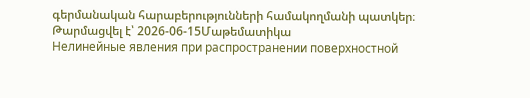գերմանական հարաբերությունների համակողմանի պատկեր։
Թարմացվել է՝ 2026-06-15Մաթեմատիկա
Нелинейные явления при распространении поверхностной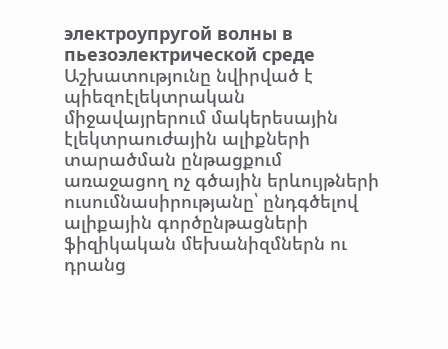электроупругой волны в пьезоэлектрической среде
Աշխատությունը նվիրված է պիեզոէլեկտրական միջավայրերում մակերեսային էլեկտրաուժային ալիքների տարածման ընթացքում առաջացող ոչ գծային երևույթների ուսումնասիրությանը՝ ընդգծելով ալիքային գործընթացների ֆիզիկական մեխանիզմներն ու դրանց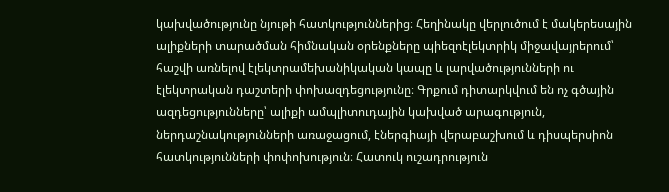կախվածությունը նյութի հատկություններից։ Հեղինակը վերլուծում է մակերեսային ալիքների տարածման հիմնական օրենքները պիեզոէլեկտրիկ միջավայրերում՝ հաշվի առնելով էլեկտրամեխանիկական կապը և լարվածությունների ու էլեկտրական դաշտերի փոխազդեցությունը։ Գրքում դիտարկվում են ոչ գծային ազդեցությունները՝ ալիքի ամպլիտուդային կախված արագություն, ներդաշնակությունների առաջացում, էներգիայի վերաբաշխում և դիսպերսիոն հատկությունների փոփոխություն։ Հատուկ ուշադրություն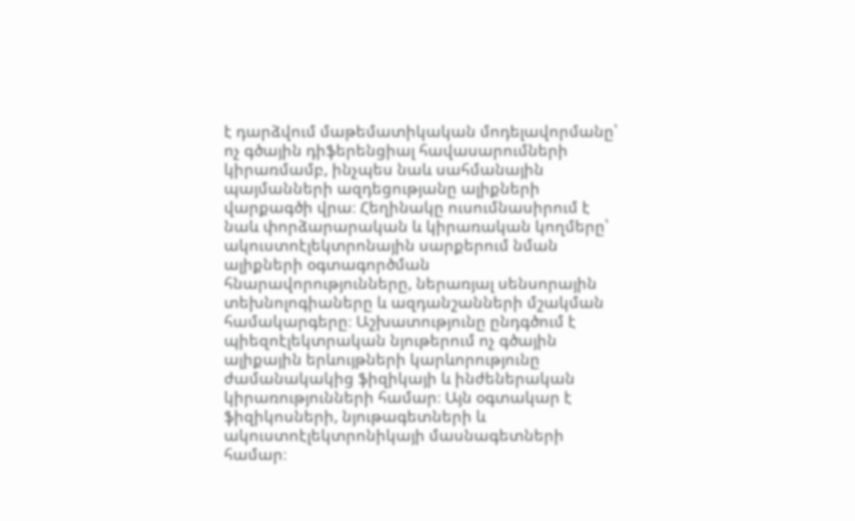է դարձվում մաթեմատիկական մոդելավորմանը՝ ոչ գծային դիֆերենցիալ հավասարումների կիրառմամբ, ինչպես նաև սահմանային պայմանների ազդեցությանը ալիքների վարքագծի վրա։ Հեղինակը ուսումնասիրում է նաև փորձարարական և կիրառական կողմերը՝ ակուստոէլեկտրոնային սարքերում նման ալիքների օգտագործման հնարավորությունները, ներառյալ սենսորային տեխնոլոգիաները և ազդանշանների մշակման համակարգերը։ Աշխատությունը ընդգծում է պիեզոէլեկտրական նյութերում ոչ գծային ալիքային երևույթների կարևորությունը ժամանակակից ֆիզիկայի և ինժեներական կիրառությունների համար։ Այն օգտակար է ֆիզիկոսների, նյութագետների և ակուստոէլեկտրոնիկայի մասնագետների համար։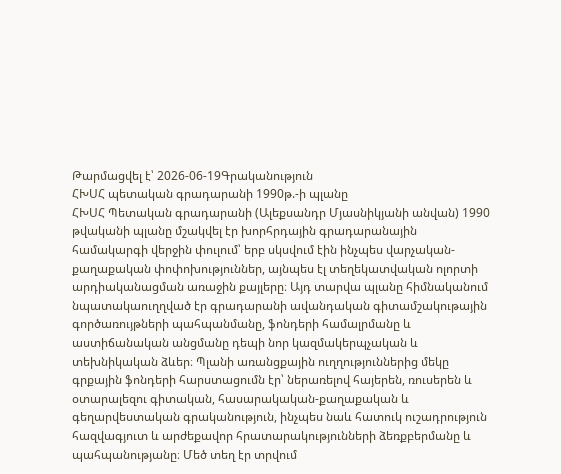Թարմացվել է՝ 2026-06-19Գրականություն
ՀԽՍՀ պետական գրադարանի 1990թ.-ի պլանը
ՀԽՍՀ Պետական գրադարանի (Ալեքսանդր Մյասնիկյանի անվան) 1990 թվականի պլանը մշակվել էր խորհրդային գրադարանային համակարգի վերջին փուլում՝ երբ սկսվում էին ինչպես վարչական-քաղաքական փոփոխություններ, այնպես էլ տեղեկատվական ոլորտի արդիականացման առաջին քայլերը։ Այդ տարվա պլանը հիմնականում նպատակաուղղված էր գրադարանի ավանդական գիտամշակութային գործառույթների պահպանմանը, ֆոնդերի համալրմանը և աստիճանական անցմանը դեպի նոր կազմակերպչական և տեխնիկական ձևեր։ Պլանի առանցքային ուղղություններից մեկը գրքային ֆոնդերի հարստացումն էր՝ ներառելով հայերեն, ռուսերեն և օտարալեզու գիտական, հասարակական-քաղաքական և գեղարվեստական գրականություն, ինչպես նաև հատուկ ուշադրություն հազվագյուտ և արժեքավոր հրատարակությունների ձեռքբերմանը և պահպանությանը։ Մեծ տեղ էր տրվում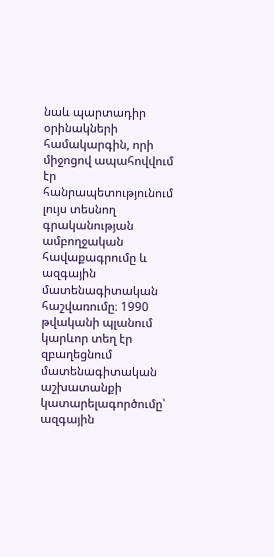նաև պարտադիր օրինակների համակարգին, որի միջոցով ապահովվում էր հանրապետությունում լույս տեսնող գրականության ամբողջական հավաքագրումը և ազգային մատենագիտական հաշվառումը։ 1990 թվականի պլանում կարևոր տեղ էր զբաղեցնում մատենագիտական աշխատանքի կատարելագործումը՝ ազգային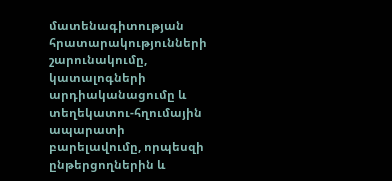մատենագիտության հրատարակությունների շարունակումը, կատալոգների արդիականացումը և տեղեկատու-հղումային ապարատի բարելավումը, որպեսզի ընթերցողներին և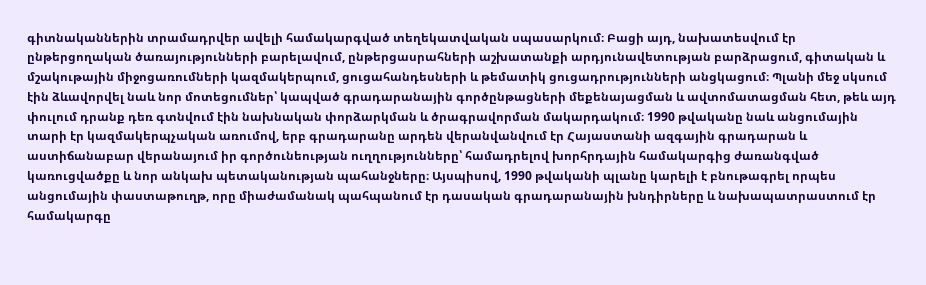գիտնականներին տրամադրվեր ավելի համակարգված տեղեկատվական սպասարկում։ Բացի այդ, նախատեսվում էր ընթերցողական ծառայությունների բարելավում, ընթերցասրահների աշխատանքի արդյունավետության բարձրացում, գիտական և մշակութային միջոցառումների կազմակերպում, ցուցահանդեսների և թեմատիկ ցուցադրությունների անցկացում։ Պլանի մեջ սկսում էին ձևավորվել նաև նոր մոտեցումներ՝ կապված գրադարանային գործընթացների մեքենայացման և ավտոմատացման հետ, թեև այդ փուլում դրանք դեռ գտնվում էին նախնական փորձարկման և ծրագրավորման մակարդակում։ 1990 թվականը նաև անցումային տարի էր կազմակերպչական առումով, երբ գրադարանը արդեն վերանվանվում էր Հայաստանի ազգային գրադարան և աստիճանաբար վերանայում իր գործունեության ուղղությունները՝ համադրելով խորհրդային համակարգից ժառանգված կառուցվածքը և նոր անկախ պետականության պահանջները։ Այսպիսով, 1990 թվականի պլանը կարելի է բնութագրել որպես անցումային փաստաթուղթ, որը միաժամանակ պահպանում էր դասական գրադարանային խնդիրները և նախապատրաստում էր համակարգը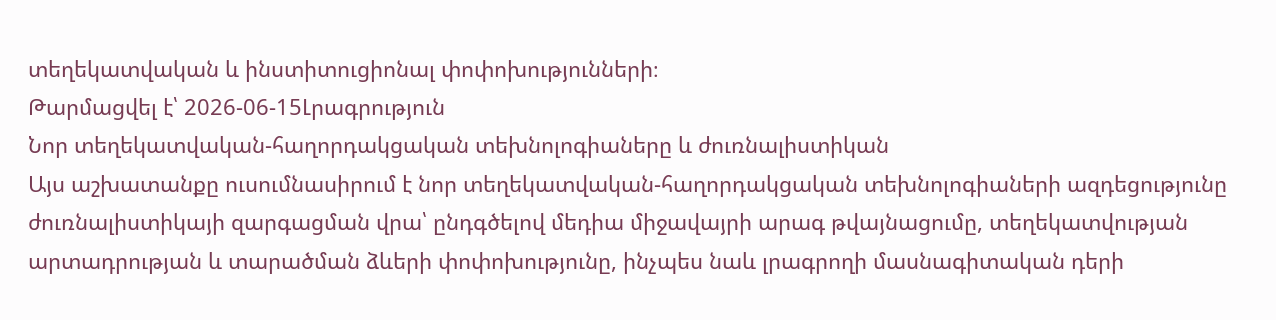տեղեկատվական և ինստիտուցիոնալ փոփոխությունների։
Թարմացվել է՝ 2026-06-15Լրագրություն
Նոր տեղեկատվական-հաղորդակցական տեխնոլոգիաները և ժուռնալիստիկան
Այս աշխատանքը ուսումնասիրում է նոր տեղեկատվական-հաղորդակցական տեխնոլոգիաների ազդեցությունը ժուռնալիստիկայի զարգացման վրա՝ ընդգծելով մեդիա միջավայրի արագ թվայնացումը, տեղեկատվության արտադրության և տարածման ձևերի փոփոխությունը, ինչպես նաև լրագրողի մասնագիտական դերի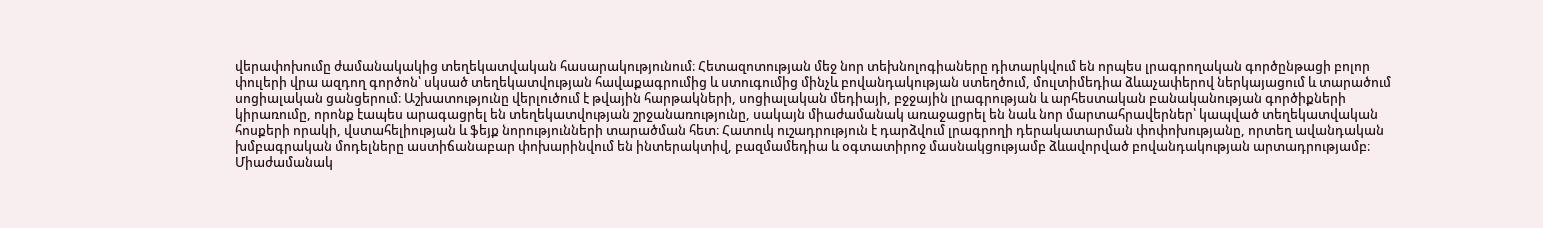վերափոխումը ժամանակակից տեղեկատվական հասարակությունում։ Հետազոտության մեջ նոր տեխնոլոգիաները դիտարկվում են որպես լրագրողական գործընթացի բոլոր փուլերի վրա ազդող գործոն՝ սկսած տեղեկատվության հավաքագրումից և ստուգումից մինչև բովանդակության ստեղծում, մուլտիմեդիա ձևաչափերով ներկայացում և տարածում սոցիալական ցանցերում։ Աշխատությունը վերլուծում է թվային հարթակների, սոցիալական մեդիայի, բջջային լրագրության և արհեստական բանականության գործիքների կիրառումը, որոնք էապես արագացրել են տեղեկատվության շրջանառությունը, սակայն միաժամանակ առաջացրել են նաև նոր մարտահրավերներ՝ կապված տեղեկատվական հոսքերի որակի, վստահելիության և ֆեյք նորությունների տարածման հետ։ Հատուկ ուշադրություն է դարձվում լրագրողի դերակատարման փոփոխությանը, որտեղ ավանդական խմբագրական մոդելները աստիճանաբար փոխարինվում են ինտերակտիվ, բազմամեդիա և օգտատիրոջ մասնակցությամբ ձևավորված բովանդակության արտադրությամբ։ Միաժամանակ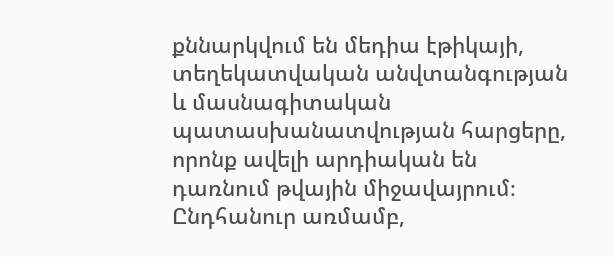քննարկվում են մեդիա էթիկայի, տեղեկատվական անվտանգության և մասնագիտական պատասխանատվության հարցերը, որոնք ավելի արդիական են դառնում թվային միջավայրում։ Ընդհանուր առմամբ,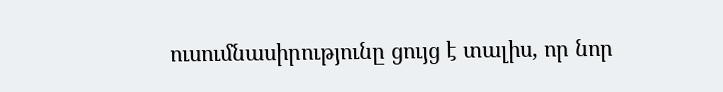ուսումնասիրությունը ցույց է տալիս, որ նոր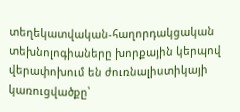տեղեկատվական-հաղորդակցական տեխնոլոգիաները խորքային կերպով վերափոխում են ժուռնալիստիկայի կառուցվածքը՝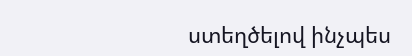ստեղծելով ինչպես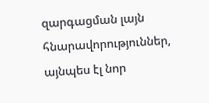զարգացման լայն հնարավորություններ, այնպես էլ նոր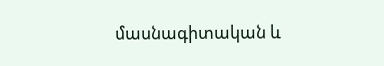մասնագիտական և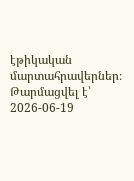էթիկական մարտահրավերներ։
Թարմացվել է՝ 2026-06-19